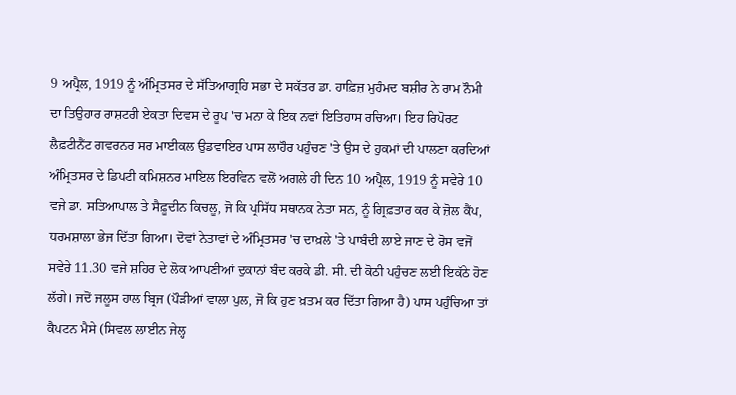9 ਅਪ੍ਰੈਲ, 1919 ਨੂੰ ਅੰਮ੍ਰਿਤਸਰ ਦੇ ਸੱਤਿਆਗ੍ਰਹਿ ਸਭਾ ਦੇ ਸਕੱਤਰ ਡਾ. ਹਾਫ਼ਿਜ਼ ਮੁਹੰਮਦ ਬਸ਼ੀਰ ਨੇ ਰਾਮ ਨੌਮੀ ਦਾ ਤਿਉਹਾਰ ਰਾਸ਼ਟਰੀ ਏਕਤਾ ਦਿਵਸ ਦੇ ਰੂਪ 'ਚ ਮਨਾ ਕੇ ਇਕ ਨਵਾਂ ਇਤਿਹਾਸ ਰਚਿਆ। ਇਹ ਰਿਪੋਰਟ ਲੈਫ਼ਟੀਨੈਂਟ ਗਵਰਨਰ ਸਰ ਮਾਈਕਲ ਉਡਵਾਇਰ ਪਾਸ ਲਾਹੌਰ ਪਹੁੰਚਣ 'ਤੇ ਉਸ ਦੇ ਹੁਕਮਾਂ ਦੀ ਪਾਲਣਾ ਕਰਦਿਆਂ ਅੰਮ੍ਰਿਤਸਰ ਦੇ ਡਿਪਟੀ ਕਮਿਸ਼ਨਰ ਮਾਇਲ ਇਰਵਿਨ ਵਲੋਂ ਅਗਲੇ ਹੀ ਦਿਨ 10 ਅਪ੍ਰੈਲ, 1919 ਨੂੰ ਸਵੇਰੇ 10 ਵਜੇ ਡਾ. ਸਤਿਆਪਾਲ ਤੇ ਸੈਫ਼ੂਦੀਨ ਕਿਚਲੂ, ਜੋ ਕਿ ਪ੍ਰਸਿੱਧ ਸਥਾਨਕ ਨੇਤਾ ਸਨ, ਨੂੰ ਗ੍ਰਿਫ਼ਤਾਰ ਕਰ ਕੇ ਜ਼ੋਲ ਕੈਂਪ, ਧਰਮਸ਼ਾਲਾ ਭੇਜ ਦਿੱਤਾ ਗਿਆ। ਦੋਵਾਂ ਨੇਤਾਵਾਂ ਦੇ ਅੰਮ੍ਰਿਤਸਰ 'ਚ ਦਾਖ਼ਲੇ 'ਤੇ ਪਾਬੰਦੀ ਲਾਏ ਜਾਣ ਦੇ ਰੋਸ ਵਜੋਂ ਸਵੇਰੇ 11.30 ਵਜੇ ਸ਼ਹਿਰ ਦੇ ਲੋਕ ਆਪਣੀਆਂ ਦੁਕਾਨਾਂ ਬੰਦ ਕਰਕੇ ਡੀ. ਸੀ. ਦੀ ਕੋਠੀ ਪਹੁੰਚਣ ਲਈ ਇਕੱਠੇ ਹੋਣ ਲੱਗੇ। ਜਦੋਂ ਜਲੂਸ ਹਾਲ ਬ੍ਰਿਜ (ਪੌੜੀਆਂ ਵਾਲਾ ਪੁਲ, ਜੋ ਕਿ ਹੁਣ ਖ਼ਤਮ ਕਰ ਦਿੱਤਾ ਗਿਆ ਹੈ) ਪਾਸ ਪਹੁੰਚਿਆ ਤਾਂ ਕੈਪਟਨ ਮੈਸੇ (ਸਿਵਲ ਲਾਈਨ ਜੇਲ੍ਹ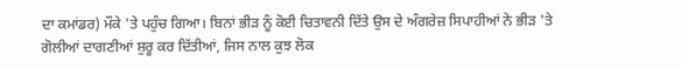ਦਾ ਕਮਾਂਡਰ) ਮੌਕੇ 'ਤੇ ਪਹੁੰਚ ਗਿਆ। ਬਿਨਾਂ ਭੀੜ ਨੂੰ ਕੋਈ ਚਿਤਾਵਨੀ ਦਿੱਤੇ ਉਸ ਦੇ ਅੰਗਰੇਜ਼ ਸਿਪਾਹੀਆਂ ਨੇ ਭੀੜ 'ਤੇ ਗੋਲੀਆਂ ਦਾਗਣੀਆਂ ਸ਼ੁਰੂ ਕਰ ਦਿੱਤੀਆਂ, ਜਿਸ ਨਾਲ ਕੁਝ ਲੋਕ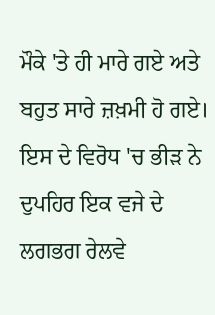ਮੌਕੇ 'ਤੇ ਹੀ ਮਾਰੇ ਗਏ ਅਤੇ ਬਹੁਤ ਸਾਰੇ ਜ਼ਖ਼ਮੀ ਹੋ ਗਏ। ਇਸ ਦੇ ਵਿਰੋਧ 'ਚ ਭੀੜ ਨੇ ਦੁਪਹਿਰ ਇਕ ਵਜੇ ਦੇ ਲਗਭਗ ਰੇਲਵੇ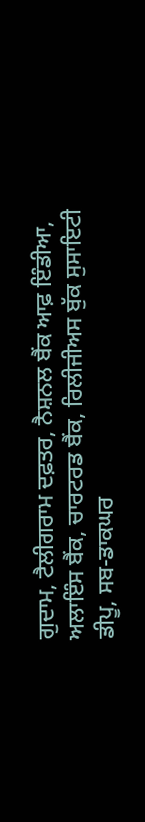ਗੁਦਾਮ, ਟੈਲੀਗਰਾਮ ਦਫ਼ਤਰ, ਨੈਸ਼ਨਲ ਬੈਂਕ ਆਫ਼ ਇੰਡੀਆ, ਅਲਾਇੰਸ ਬੈਂਕ, ਚਾਰਟਰਡ ਬੈਂਕ, ਰਿਲੀਜੀਅਸ ਬੁੱਕ ਸੁਸਾਇਟੀ ਡੀਪੂ, ਸਬ-ਡਾਕਘਰ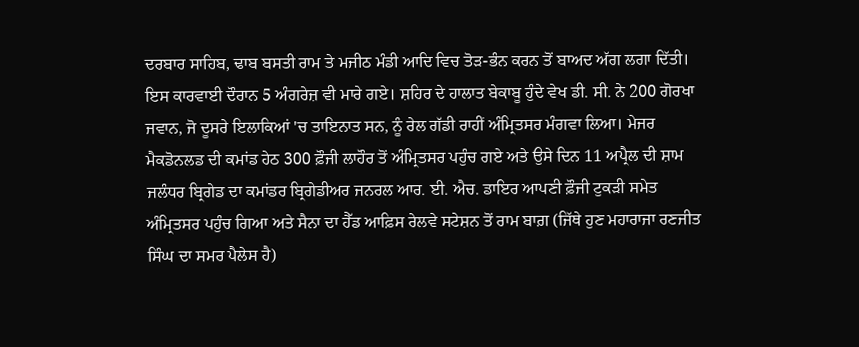ਦਰਬਾਰ ਸਾਹਿਬ, ਢਾਬ ਬਸਤੀ ਰਾਮ ਤੇ ਮਜੀਠ ਮੰਡੀ ਆਦਿ ਵਿਚ ਤੋੜ-ਭੰਨ ਕਰਨ ਤੋਂ ਬਾਅਦ ਅੱਗ ਲਗਾ ਦਿੱਤੀ। ਇਸ ਕਾਰਵਾਈ ਦੌਰਾਨ 5 ਅੰਗਰੇਜ਼ ਵੀ ਮਾਰੇ ਗਏ। ਸ਼ਹਿਰ ਦੇ ਹਾਲਾਤ ਬੇਕਾਬੂ ਹੁੰਦੇ ਵੇਖ ਡੀ. ਸੀ. ਨੇ 200 ਗੋਰਖਾ ਜਵਾਨ, ਜੋ ਦੂਸਰੇ ਇਲਾਕਿਆਂ 'ਚ ਤਾਇਨਾਤ ਸਨ, ਨੂੰ ਰੇਲ ਗੱਡੀ ਰਾਹੀਂ ਅੰਮ੍ਰਿਤਸਰ ਮੰਗਵਾ ਲਿਆ। ਮੇਜਰ ਮੈਕਡੋਨਲਡ ਦੀ ਕਮਾਂਡ ਹੇਠ 300 ਫ਼ੌਜੀ ਲਾਹੌਰ ਤੋਂ ਅੰਮ੍ਰਿਤਸਰ ਪਹੁੰਚ ਗਏ ਅਤੇ ਉਸੇ ਦਿਨ 11 ਅਪ੍ਰੈਲ ਦੀ ਸ਼ਾਮ ਜਲੰਧਰ ਬ੍ਰਿਗੇਡ ਦਾ ਕਮਾਂਡਰ ਬ੍ਰਿਗੇਡੀਅਰ ਜਨਰਲ ਆਰ. ਈ. ਐਚ. ਡਾਇਰ ਆਪਣੀ ਫ਼ੌਜੀ ਟੁਕੜੀ ਸਮੇਤ ਅੰਮ੍ਰਿਤਸਰ ਪਹੁੰਚ ਗਿਆ ਅਤੇ ਸੈਨਾ ਦਾ ਹੈੱਡ ਆਫ਼ਿਸ ਰੇਲਵੇ ਸਟੇਸ਼ਨ ਤੋਂ ਰਾਮ ਬਾਗ਼ (ਜਿੱਥੇ ਹੁਣ ਮਹਾਰਾਜਾ ਰਣਜੀਤ ਸਿੰਘ ਦਾ ਸਮਰ ਪੈਲੇਸ ਹੈ)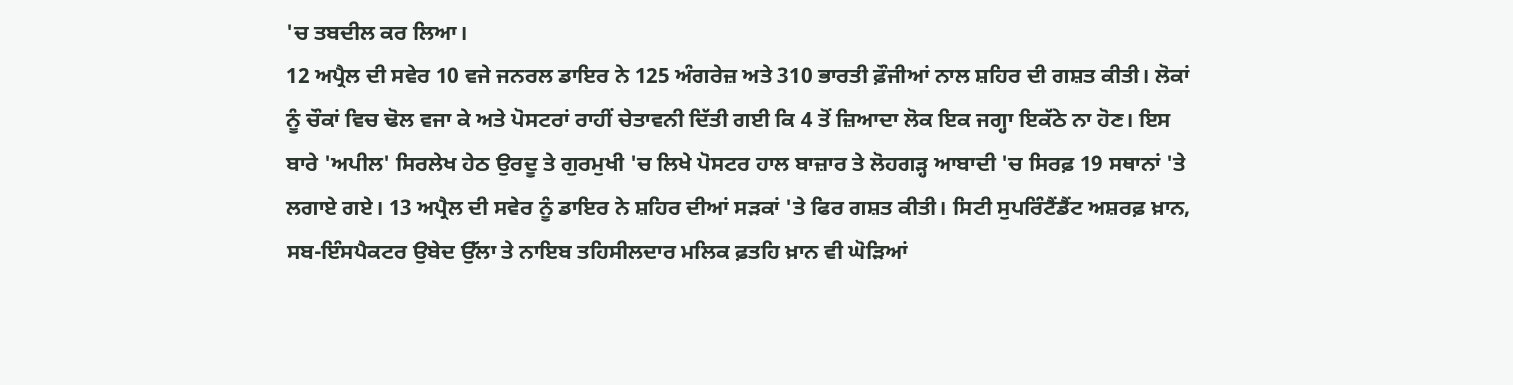'ਚ ਤਬਦੀਲ ਕਰ ਲਿਆ।
12 ਅਪ੍ਰੈਲ ਦੀ ਸਵੇਰ 10 ਵਜੇ ਜਨਰਲ ਡਾਇਰ ਨੇ 125 ਅੰਗਰੇਜ਼ ਅਤੇ 310 ਭਾਰਤੀ ਫ਼ੌਜੀਆਂ ਨਾਲ ਸ਼ਹਿਰ ਦੀ ਗਸ਼ਤ ਕੀਤੀ। ਲੋਕਾਂ ਨੂੰ ਚੌਕਾਂ ਵਿਚ ਢੋਲ ਵਜਾ ਕੇ ਅਤੇ ਪੋਸਟਰਾਂ ਰਾਹੀਂ ਚੇਤਾਵਨੀ ਦਿੱਤੀ ਗਈ ਕਿ 4 ਤੋਂ ਜ਼ਿਆਦਾ ਲੋਕ ਇਕ ਜਗ੍ਹਾ ਇਕੱਠੇ ਨਾ ਹੋਣ। ਇਸ ਬਾਰੇ 'ਅਪੀਲ' ਸਿਰਲੇਖ ਹੇਠ ਉਰਦੂ ਤੇ ਗੁਰਮੁਖੀ 'ਚ ਲਿਖੇ ਪੋਸਟਰ ਹਾਲ ਬਾਜ਼ਾਰ ਤੇ ਲੋਹਗੜ੍ਹ ਆਬਾਦੀ 'ਚ ਸਿਰਫ਼ 19 ਸਥਾਨਾਂ 'ਤੇ ਲਗਾਏ ਗਏ। 13 ਅਪ੍ਰੈਲ ਦੀ ਸਵੇਰ ਨੂੰ ਡਾਇਰ ਨੇ ਸ਼ਹਿਰ ਦੀਆਂ ਸੜਕਾਂ 'ਤੇ ਫਿਰ ਗਸ਼ਤ ਕੀਤੀ। ਸਿਟੀ ਸੁਪਰਿੰਟੈਂਡੈਂਟ ਅਸ਼ਰਫ਼ ਖ਼ਾਨ, ਸਬ-ਇੰਸਪੈਕਟਰ ਉਬੇਦ ਉੱਲਾ ਤੇ ਨਾਇਬ ਤਹਿਸੀਲਦਾਰ ਮਲਿਕ ਫ਼ਤਹਿ ਖ਼ਾਨ ਵੀ ਘੋੜਿਆਂ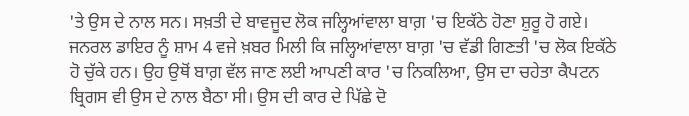'ਤੇ ਉਸ ਦੇ ਨਾਲ ਸਨ। ਸਖ਼ਤੀ ਦੇ ਬਾਵਜੂਦ ਲੋਕ ਜਲ੍ਹਿਆਂਵਾਲਾ ਬਾਗ਼ 'ਚ ਇਕੱਠੇ ਹੋਣਾ ਸ਼ੁਰੂ ਹੋ ਗਏ। ਜਨਰਲ ਡਾਇਰ ਨੂੰ ਸ਼ਾਮ 4 ਵਜੇ ਖ਼ਬਰ ਮਿਲੀ ਕਿ ਜਲ੍ਹਿਆਂਵਾਲਾ ਬਾਗ਼ 'ਚ ਵੱਡੀ ਗਿਣਤੀ 'ਚ ਲੋਕ ਇਕੱਠੇ ਹੋ ਚੁੱਕੇ ਹਨ। ਉਹ ਉਥੋਂ ਬਾਗ਼ ਵੱਲ ਜਾਣ ਲਈ ਆਪਣੀ ਕਾਰ 'ਚ ਨਿਕਲਿਆ, ਉਸ ਦਾ ਚਹੇਤਾ ਕੈਪਟਨ ਬ੍ਰਿਗਸ ਵੀ ਉਸ ਦੇ ਨਾਲ ਬੈਠਾ ਸੀ। ਉਸ ਦੀ ਕਾਰ ਦੇ ਪਿੱਛੇ ਦੋ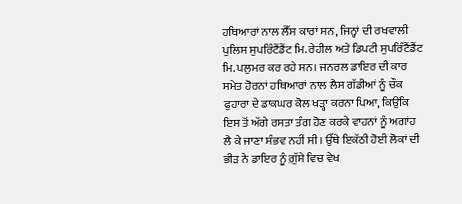ਹਥਿਆਰਾਂ ਨਾਲ ਲੈੱਸ ਕਾਰਾਂ ਸਨ, ਜਿਨ੍ਹਾਂ ਦੀ ਰਖਵਾਲੀ ਪੁਲਿਸ ਸੁਪਰਿੰਟੈਂਡੈਂਟ ਮਿ. ਰੇਹੀਲ ਅਤੇ ਡਿਪਟੀ ਸੁਪਰਿੰਟੈਂਡੈਂਟ ਮਿ. ਪਲੁਮਰ ਕਰ ਰਹੇ ਸਨ। ਜਨਰਲ ਡਾਇਰ ਦੀ ਕਾਰ ਸਮੇਤ ਹੋਰਨਾਂ ਹਥਿਆਰਾਂ ਨਾਲ ਲੈਸ ਗੱਡੀਆਂ ਨੂੰ ਚੌਕ ਫੁਹਾਰਾ ਦੇ ਡਾਕਘਰ ਕੋਲ ਖੜ੍ਹਾ ਕਰਨਾ ਪਿਆ, ਕਿਉਂਕਿ ਇਸ ਤੋਂ ਅੱਗੇ ਰਸਤਾ ਤੰਗ ਹੋਣ ਕਰਕੇ ਵਾਹਨਾਂ ਨੂੰ ਅਗਾਂਹ ਲੈ ਕੇ ਜਾਣਾ ਸੰਭਵ ਨਹੀਂ ਸੀ। ਉੱਥੇ ਇਕੱਠੀ ਹੋਈ ਲੋਕਾਂ ਦੀ ਭੀੜ ਨੇ ਡਾਇਰ ਨੂੰ ਗ਼ੁੱਸੇ ਵਿਚ ਵੇਖ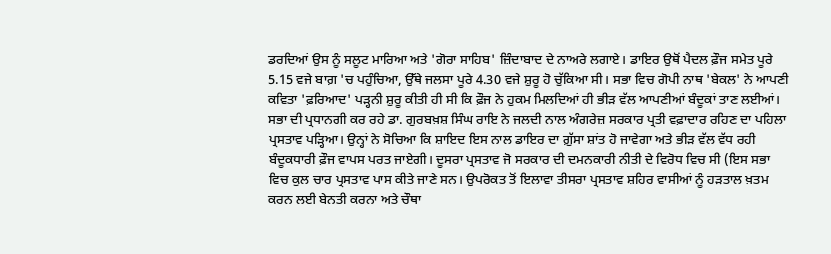ਡਰਦਿਆਂ ਉਸ ਨੂੰ ਸਲੂਟ ਮਾਰਿਆ ਅਤੇ 'ਗੋਰਾ ਸਾਹਿਬ' ਜ਼ਿੰਦਾਬਾਦ ਦੇ ਨਾਅਰੇ ਲਗਾਏ। ਡਾਇਰ ਉਥੋਂ ਪੈਦਲ ਫ਼ੌਜ ਸਮੇਤ ਪੂਰੇ 5.15 ਵਜੇ ਬਾਗ਼ 'ਚ ਪਹੁੰਚਿਆ, ਉੱਥੇ ਜਲਸਾ ਪੂਰੇ 4.30 ਵਜੇ ਸ਼ੁਰੂ ਹੋ ਚੁੱਕਿਆ ਸੀ। ਸਭਾ ਵਿਚ ਗੋਪੀ ਨਾਥ 'ਬੇਕਲ' ਨੇ ਆਪਣੀ ਕਵਿਤਾ 'ਫ਼ਰਿਆਦ' ਪੜ੍ਹਨੀ ਸ਼ੁਰੂ ਕੀਤੀ ਹੀ ਸੀ ਕਿ ਫ਼ੌਜ ਨੇ ਹੁਕਮ ਮਿਲਦਿਆਂ ਹੀ ਭੀੜ ਵੱਲ ਆਪਣੀਆਂ ਬੰਦੂਕਾਂ ਤਾਣ ਲਈਆਂ। ਸਭਾ ਦੀ ਪ੍ਰਧਾਨਗੀ ਕਰ ਰਹੇ ਡਾ. ਗੁਰਬਖ਼ਸ਼ ਸਿੰਘ ਰਾਇ ਨੇ ਜਲਦੀ ਨਾਲ ਅੰਗਰੇਜ਼ ਸਰਕਾਰ ਪ੍ਰਤੀ ਵਫ਼ਾਦਾਰ ਰਹਿਣ ਦਾ ਪਹਿਲਾ ਪ੍ਰਸਤਾਵ ਪੜ੍ਹਿਆ। ਉਨ੍ਹਾਂ ਨੇ ਸੋਚਿਆ ਕਿ ਸ਼ਾਇਦ ਇਸ ਨਾਲ ਡਾਇਰ ਦਾ ਗ਼ੁੱਸਾ ਸ਼ਾਂਤ ਹੋ ਜਾਵੇਗਾ ਅਤੇ ਭੀੜ ਵੱਲ ਵੱਧ ਰਹੀ ਬੰਦੂਕਧਾਰੀ ਫ਼ੌਜ ਵਾਪਸ ਪਰਤ ਜਾਏਗੀ। ਦੂਸਰਾ ਪ੍ਰਸਤਾਵ ਜੋ ਸਰਕਾਰ ਦੀ ਦਮਨਕਾਰੀ ਨੀਤੀ ਦੇ ਵਿਰੋਧ ਵਿਚ ਸੀ (ਇਸ ਸਭਾ ਵਿਚ ਕੁਲ ਚਾਰ ਪ੍ਰਸਤਾਵ ਪਾਸ ਕੀਤੇ ਜਾਣੇ ਸਨ। ਉਪਰੋਕਤ ਤੋਂ ਇਲਾਵਾ ਤੀਸਰਾ ਪ੍ਰਸਤਾਵ ਸ਼ਹਿਰ ਵਾਸੀਆਂ ਨੂੰ ਹੜਤਾਲ ਖ਼ਤਮ ਕਰਨ ਲਈ ਬੇਨਤੀ ਕਰਨਾ ਅਤੇ ਚੌਥਾ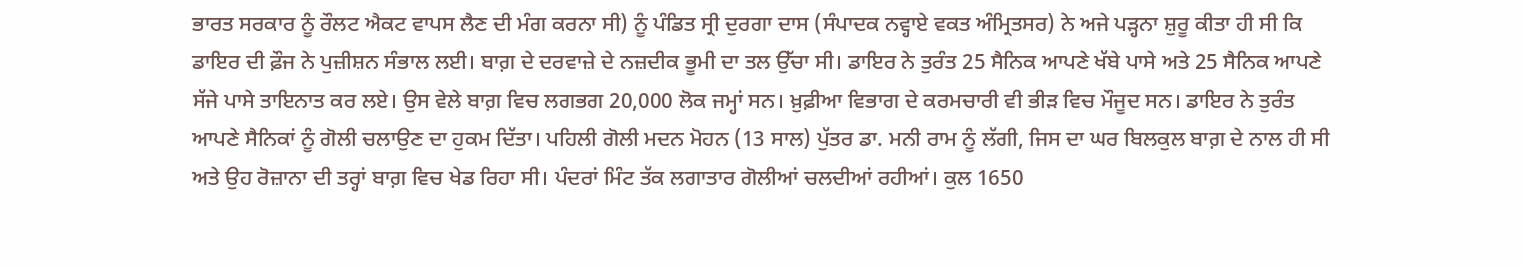ਭਾਰਤ ਸਰਕਾਰ ਨੂੰ ਰੌਲਟ ਐਕਟ ਵਾਪਸ ਲੈਣ ਦੀ ਮੰਗ ਕਰਨਾ ਸੀ) ਨੂੰ ਪੰਡਿਤ ਸ੍ਰੀ ਦੁਰਗਾ ਦਾਸ (ਸੰਪਾਦਕ ਨਵ੍ਹਾਏ ਵਕਤ ਅੰਮ੍ਰਿਤਸਰ) ਨੇ ਅਜੇ ਪੜ੍ਹਨਾ ਸ਼ੁਰੂ ਕੀਤਾ ਹੀ ਸੀ ਕਿ ਡਾਇਰ ਦੀ ਫ਼ੌਜ ਨੇ ਪੁਜ਼ੀਸ਼ਨ ਸੰਭਾਲ ਲਈ। ਬਾਗ਼ ਦੇ ਦਰਵਾਜ਼ੇ ਦੇ ਨਜ਼ਦੀਕ ਭੂਮੀ ਦਾ ਤਲ ਉੱਚਾ ਸੀ। ਡਾਇਰ ਨੇ ਤੁਰੰਤ 25 ਸੈਨਿਕ ਆਪਣੇ ਖੱਬੇ ਪਾਸੇ ਅਤੇ 25 ਸੈਨਿਕ ਆਪਣੇ ਸੱਜੇ ਪਾਸੇ ਤਾਇਨਾਤ ਕਰ ਲਏ। ਉਸ ਵੇਲੇ ਬਾਗ਼ ਵਿਚ ਲਗਭਗ 20,000 ਲੋਕ ਜਮ੍ਹਾਂ ਸਨ। ਖ਼ੁਫ਼ੀਆ ਵਿਭਾਗ ਦੇ ਕਰਮਚਾਰੀ ਵੀ ਭੀੜ ਵਿਚ ਮੌਜੂਦ ਸਨ। ਡਾਇਰ ਨੇ ਤੁਰੰਤ ਆਪਣੇ ਸੈਨਿਕਾਂ ਨੂੰ ਗੋਲੀ ਚਲਾਉਣ ਦਾ ਹੁਕਮ ਦਿੱਤਾ। ਪਹਿਲੀ ਗੋਲੀ ਮਦਨ ਮੋਹਨ (13 ਸਾਲ) ਪੁੱਤਰ ਡਾ. ਮਨੀ ਰਾਮ ਨੂੰ ਲੱਗੀ, ਜਿਸ ਦਾ ਘਰ ਬਿਲਕੁਲ ਬਾਗ਼ ਦੇ ਨਾਲ ਹੀ ਸੀ ਅਤੇ ਉਹ ਰੋਜ਼ਾਨਾ ਦੀ ਤਰ੍ਹਾਂ ਬਾਗ਼ ਵਿਚ ਖੇਡ ਰਿਹਾ ਸੀ। ਪੰਦਰਾਂ ਮਿੰਟ ਤੱਕ ਲਗਾਤਾਰ ਗੋਲੀਆਂ ਚਲਦੀਆਂ ਰਹੀਆਂ। ਕੁਲ 1650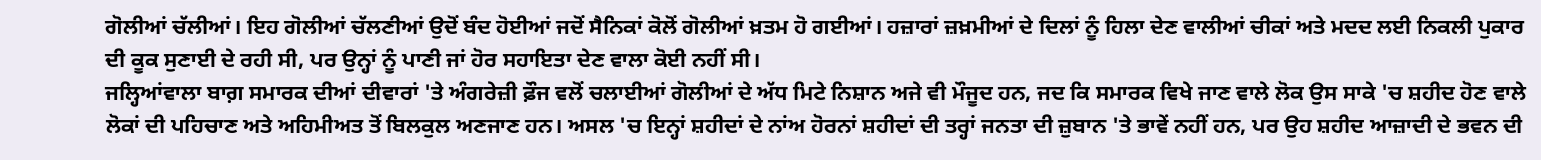ਗੋਲੀਆਂ ਚੱਲੀਆਂ। ਇਹ ਗੋਲੀਆਂ ਚੱਲਣੀਆਂ ਉਦੋਂ ਬੰਦ ਹੋਈਆਂ ਜਦੋਂ ਸੈਨਿਕਾਂ ਕੋਲੋਂ ਗੋਲੀਆਂ ਖ਼ਤਮ ਹੋ ਗਈਆਂ। ਹਜ਼ਾਰਾਂ ਜ਼ਖ਼ਮੀਆਂ ਦੇ ਦਿਲਾਂ ਨੂੰ ਹਿਲਾ ਦੇਣ ਵਾਲੀਆਂ ਚੀਕਾਂ ਅਤੇ ਮਦਦ ਲਈ ਨਿਕਲੀ ਪੁਕਾਰ ਦੀ ਕੂਕ ਸੁਣਾਈ ਦੇ ਰਹੀ ਸੀ, ਪਰ ਉਨ੍ਹਾਂ ਨੂੰ ਪਾਣੀ ਜਾਂ ਹੋਰ ਸਹਾਇਤਾ ਦੇਣ ਵਾਲਾ ਕੋਈ ਨਹੀਂ ਸੀ।
ਜਲ੍ਹਿਆਂਵਾਲਾ ਬਾਗ਼ ਸਮਾਰਕ ਦੀਆਂ ਦੀਵਾਰਾਂ 'ਤੇ ਅੰਗਰੇਜ਼ੀ ਫ਼ੌਜ ਵਲੋਂ ਚਲਾਈਆਂ ਗੋਲੀਆਂ ਦੇ ਅੱਧ ਮਿਟੇ ਨਿਸ਼ਾਨ ਅਜੇ ਵੀ ਮੌਜੂਦ ਹਨ, ਜਦ ਕਿ ਸਮਾਰਕ ਵਿਖੇ ਜਾਣ ਵਾਲੇ ਲੋਕ ਉਸ ਸਾਕੇ 'ਚ ਸ਼ਹੀਦ ਹੋਣ ਵਾਲੇ ਲੋਕਾਂ ਦੀ ਪਹਿਚਾਣ ਅਤੇ ਅਹਿਮੀਅਤ ਤੋਂ ਬਿਲਕੁਲ ਅਣਜਾਣ ਹਨ। ਅਸਲ 'ਚ ਇਨ੍ਹਾਂ ਸ਼ਹੀਦਾਂ ਦੇ ਨਾਂਅ ਹੋਰਨਾਂ ਸ਼ਹੀਦਾਂ ਦੀ ਤਰ੍ਹਾਂ ਜਨਤਾ ਦੀ ਜ਼ੁਬਾਨ 'ਤੇ ਭਾਵੇਂ ਨਹੀਂ ਹਨ, ਪਰ ਉਹ ਸ਼ਹੀਦ ਆਜ਼ਾਦੀ ਦੇ ਭਵਨ ਦੀ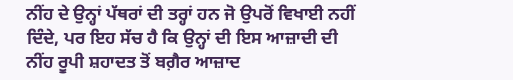ਨੀਂਹ ਦੇ ਉਨ੍ਹਾਂ ਪੱਥਰਾਂ ਦੀ ਤਰ੍ਹਾਂ ਹਨ ਜੋ ਉਪਰੋਂ ਵਿਖਾਈ ਨਹੀਂ ਦਿੰਦੇ, ਪਰ ਇਹ ਸੱਚ ਹੈ ਕਿ ਉਨ੍ਹਾਂ ਦੀ ਇਸ ਆਜ਼ਾਦੀ ਦੀ ਨੀਂਹ ਰੂਪੀ ਸ਼ਹਾਦਤ ਤੋਂ ਬਗ਼ੈਰ ਆਜ਼ਾਦ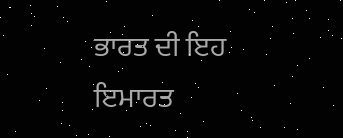ਭਾਰਤ ਦੀ ਇਹ ਇਮਾਰਤ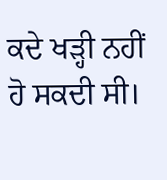ਕਦੇ ਖੜ੍ਹੀ ਨਹੀਂ ਹੋ ਸਕਦੀ ਸੀ।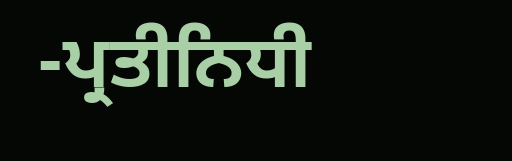-ਪ੍ਰਤੀਨਿਧੀ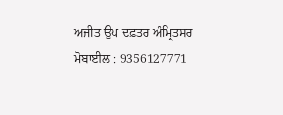ਅਜੀਤ ਉਪ ਦਫ਼ਤਰ ਅੰਮ੍ਰਿਤਸਰ
ਮੋਬਾਈਲ : 9356127771